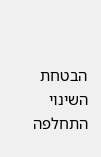הבטחת השינוי התחלפה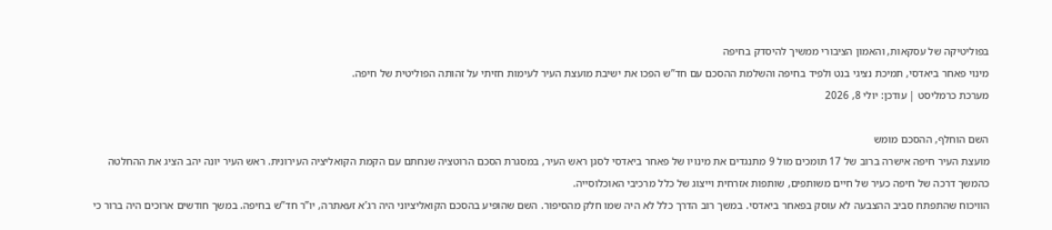בפוליטיקה של עסקאות, והאמון הציבורי ממשיך להיסדק בחיפה
מינוי פאחר ביאדסי, תמיכת נציגי בנט ולפיד בחיפה והשלמת ההסכם עם חד”ש הפכו את ישיבת מועצת העיר לעימות חזיתי על זהותה הפוליטית של חיפה.
מערכת כרמליסט | עודכן: יולי 8, 2026

השם הוחלף, ההסכם מומש
מועצת העיר חיפה אישרה ברוב של 17 תומכים מול 9 מתנגדים את מינויו של פאחר ביאדסי לסגן ראש העיר, במסגרת הסכם הרוטציה שנחתם עם הקמת הקואליציה העירונית. ראש העיר יונה יהב הציג את ההחלטה כהמשך דרכה של חיפה כעיר של חיים משותפים, שותפות אזרחית וייצוג של כלל מרכיבי האוכלוסייה.
הוויכוח שהתפתח סביב ההצבעה לא עוסק בפאחר ביאדסי. במשך רוב הדרך כלל לא היה שמו חלק מהסיפור. השם שהופיע בהסכם הקואליציוני היה רג’א זעאתרה, יו”ר חד”ש בחיפה. במשך חודשים ארוכים היה ברור כי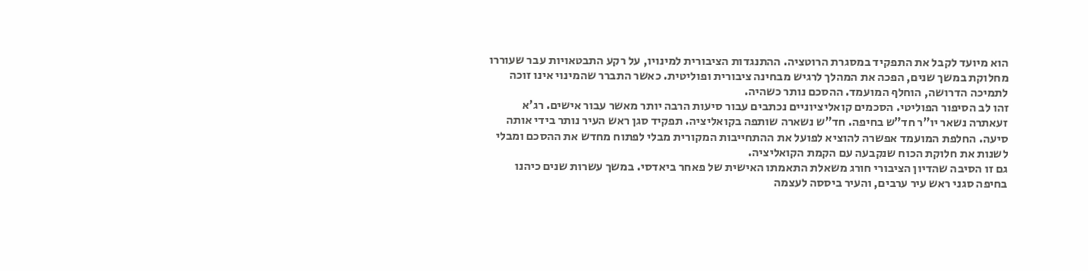הוא מיועד לקבל את התפקיד במסגרת הרוטציה. ההתנגדות הציבורית למינויו, על רקע התבטאויות עבר שעוררו מחלוקת במשך שנים, הפכה את המהלך לרגיש מבחינה ציבורית ופוליטית. כאשר התברר שהמינוי אינו זוכה לתמיכה הדרושה, הוחלף המועמד. ההסכם נותר כשהיה.
זהו לב הסיפור הפוליטי. הסכמים קואליציוניים נכתבים עבור סיעות הרבה יותר מאשר עבור אישים. רג’א זעאתרה נשאר יו”ר חד”ש בחיפה. חד”ש נשארה שותפה בקואליציה. תפקיד סגן ראש העיר נותר בידי אותה סיעה. החלפת המועמד אפשרה להוציא לפועל את ההתחייבות המקורית מבלי לפתוח מחדש את ההסכם ומבלי לשנות את חלוקת הכוח שנקבעה עם הקמת הקואליציה.
גם זו הסיבה שהדיון הציבורי חורג משאלת התאמתו האישית של פאחר ביאדסי. במשך עשרות שנים כיהנו בחיפה סגני ראש עיר ערבים, והעיר ביססה לעצמה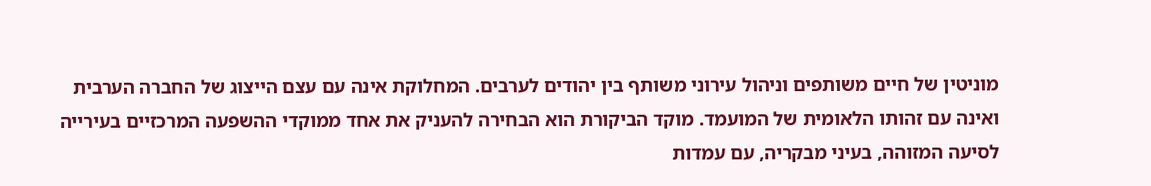מוניטין של חיים משותפים וניהול עירוני משותף בין יהודים לערבים. המחלוקת אינה עם עצם הייצוג של החברה הערבית ואינה עם זהותו הלאומית של המועמד. מוקד הביקורת הוא הבחירה להעניק את אחד ממוקדי ההשפעה המרכזיים בעירייה לסיעה המזוהה, בעיני מבקריה, עם עמדות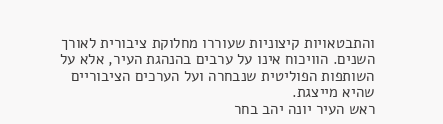והתבטאויות קיצוניות שעוררו מחלוקת ציבורית לאורך השנים. הוויכוח אינו על ערבים בהנהגת העיר, אלא על השותפות הפוליטית שנבחרה ועל הערכים הציבוריים שהיא מייצגת.
ראש העיר יונה יהב בחר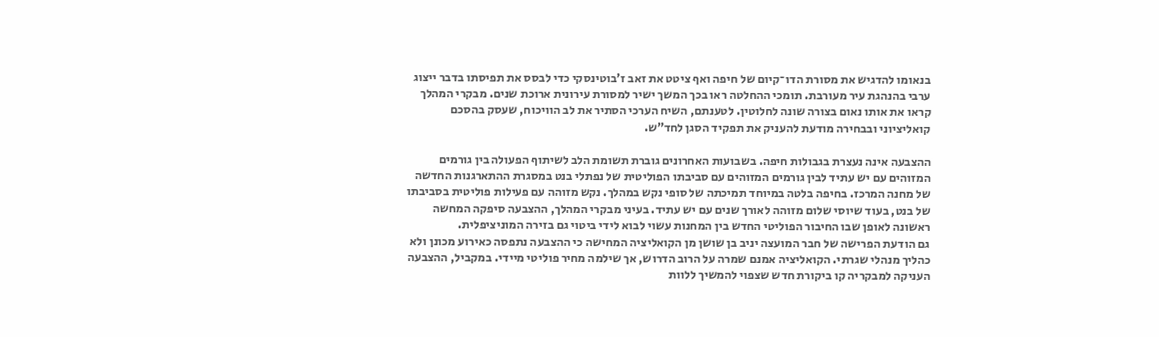בנאומו להדגיש את מסורת הדו־קיום של חיפה ואף ציטט את זאב ז’בוטינסקי כדי לבסס את תפיסתו בדבר ייצוג ערבי בהנהגת עיר מעורבת. תומכי ההחלטה ראו בכך המשך ישיר למסורת עירונית ארוכת שנים. מבקרי המהלך קראו את אותו נאום בצורה שונה לחלוטין. לטענתם, השיח הערכי הסתיר את לב הוויכוח, שעסק בהסכם קואליציוני ובבחירה מודעת להעניק את תפקיד הסגן לחד”ש.

ההצבעה אינה נעצרת בגבולות חיפה. בשבועות האחרונים גוברת תשומת הלב לשיתוף הפעולה בין גורמים המזוהים עם יש עתיד לבין גורמים המזוהים עם סביבתו הפוליטית של נפתלי בנט במסגרת ההתארגנות החדשה של מחנה המרכז. בחיפה בלטה במיוחד תמיכתה של סופי נקש במהלך. נקש מזוהה עם פעילות פוליטית בסביבתו של בנט, בעוד שיוסי שלום מזוהה לאורך שנים עם יש עתיד. בעיני מבקרי המהלך, ההצבעה סיפקה המחשה ראשונה לאופן שבו החיבור הפוליטי החדש בין המחנות עשוי לבוא לידי ביטוי גם בזירה המוניציפלית.
גם הודעת הפרישה של חבר המועצה יניב בן שושן מן הקואליציה המחישה כי ההצבעה נתפסה כאירוע מכונן ולא כהליך מנהלי שגרתי. הקואליציה אמנם שמרה על הרוב הדרוש, אך שילמה מחיר פוליטי מיידי. במקביל, ההצבעה העניקה למבקריה קו ביקורת חדש שצפוי להמשיך ללוות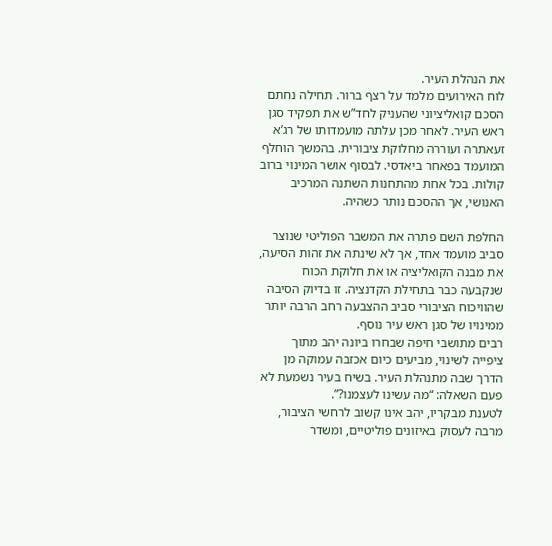את הנהלת העיר.
לוח האירועים מלמד על רצף ברור. תחילה נחתם הסכם קואליציוני שהעניק לחד”ש את תפקיד סגן ראש העיר. לאחר מכן עלתה מועמדותו של רג’א זעאתרה ועוררה מחלוקת ציבורית. בהמשך הוחלף המועמד בפאחר ביאדסי. לבסוף אושר המינוי ברוב קולות. בכל אחת מהתחנות השתנה המרכיב האנושי, אך ההסכם נותר כשהיה.

החלפת השם פתרה את המשבר הפוליטי שנוצר סביב מועמד אחד, אך לא שינתה את זהות הסיעה, את מבנה הקואליציה או את חלוקת הכוח שנקבעה כבר בתחילת הקדנציה. זו בדיוק הסיבה שהוויכוח הציבורי סביב ההצבעה רחב הרבה יותר ממינויו של סגן ראש עיר נוסף.
רבים מתושבי חיפה שבחרו ביונה יהב מתוך ציפייה לשינוי, מביעים כיום אכזבה עמוקה מן הדרך שבה מתנהלת העיר. בשיח בעיר נשמעת לא פעם השאלה: “מה עשינו לעצמנו?”.
לטענת מבקריו, יהב אינו קשוב לרחשי הציבור, מרבה לעסוק באיזונים פוליטיים, ומשדר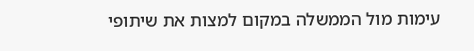עימות מול הממשלה במקום למצות את שיתופי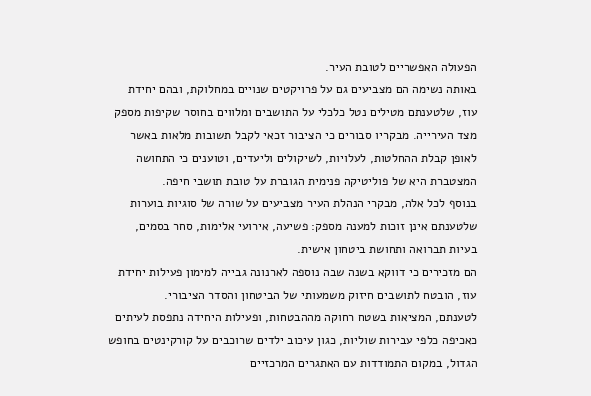הפעולה האפשריים לטובת העיר.
באותה נשימה הם מצביעים גם על פרויקטים שנויים במחלוקת, ובהם יחידת עוז, שלטענתם מטילים נטל כלכלי על התושבים ומלווים בחוסר שקיפות מספק מצד העירייה. מבקריו סבורים כי הציבור זכאי לקבל תשובות מלאות באשר לאופן קבלת ההחלטות, לעלויות, לשיקולים וליעדים, וטוענים כי התחושה המצטברת היא של פוליטיקה פנימית הגוברת על טובת תושבי חיפה.
בנוסף לכל אלה, מבקרי הנהלת העיר מצביעים על שורה של סוגיות בוערות שלטענתם אינן זוכות למענה מספק: פשיעה, אירועי אלימות, סחר בסמים, בעיות תברואה ותחושת ביטחון אישית.
הם מזכירים כי דווקא בשנה שבה נוספה לארנונה גבייה למימון פעילות יחידת עוז, הובטח לתושבים חיזוק משמעותי של הביטחון והסדר הציבורי.
לטענתם, המציאות בשטח רחוקה מההבטחות, ופעילות היחידה נתפסת לעיתים כאכיפה כלפי עבירות שוליות, כגון עיכוב ילדים שרוכבים על קורקינטים בחופש הגדול, במקום התמודדות עם האתגרים המרכזיים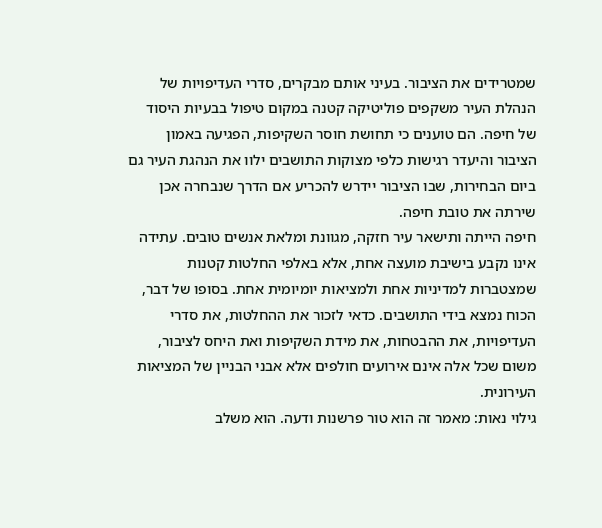שמטרידים את הציבור. בעיני אותם מבקרים, סדרי העדיפויות של הנהלת העיר משקפים פוליטיקה קטנה במקום טיפול בבעיות היסוד של חיפה. הם טוענים כי תחושת חוסר השקיפות, הפגיעה באמון הציבור והיעדר רגישות כלפי מצוקות התושבים ילוו את הנהגת העיר גם ביום הבחירות, שבו הציבור יידרש להכריע אם הדרך שנבחרה אכן שירתה את טובת חיפה.
חיפה הייתה ותישאר עיר חזקה, מגוונת ומלאת אנשים טובים. עתידה אינו נקבע בישיבת מועצה אחת, אלא באלפי החלטות קטנות שמצטברות למדיניות אחת ולמציאות יומיומית אחת. בסופו של דבר, הכוח נמצא בידי התושבים. כדאי לזכור את ההחלטות, את סדרי העדיפויות, את ההבטחות, את מידת השקיפות ואת היחס לציבור, משום שכל אלה אינם אירועים חולפים אלא אבני הבניין של המציאות העירונית.
גילוי נאות: מאמר זה הוא טור פרשנות ודעה. הוא משלב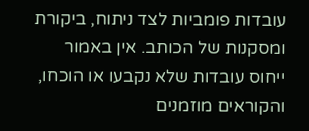עובדות פומביות לצד ניתוח, ביקורת ומסקנות של הכותב. אין באמור ייחוס עובדות שלא נקבעו או הוכחו, והקוראים מוזמנים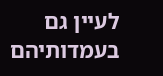לעיין גם בעמדותיהם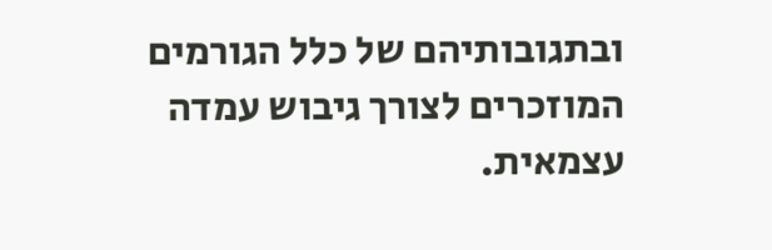ובתגובותיהם של כלל הגורמים המוזכרים לצורך גיבוש עמדה עצמאית.